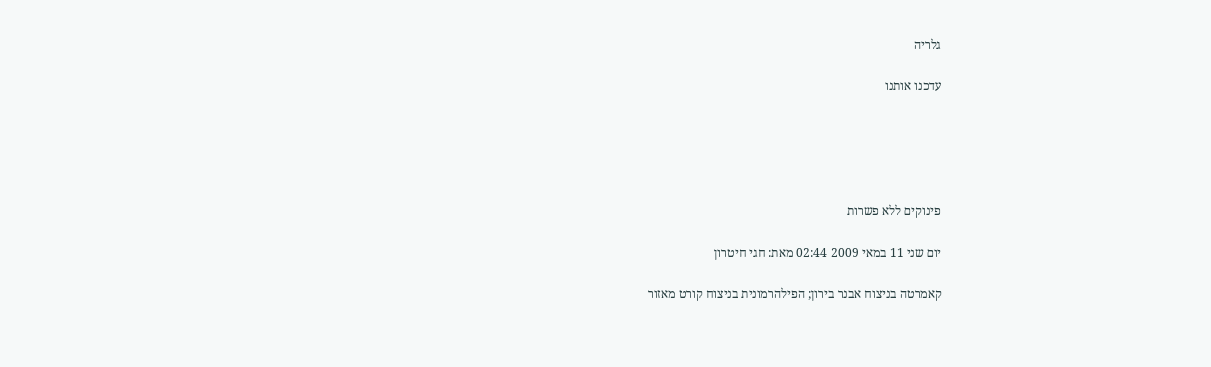גלריה

עדכנו אותנו





פינוקים ללא פשרות

יום שני 11 במאי 2009 02:44 מאת: חגי חיטרון

קאמרטה בניצוח אבנר בירון; הפילהרמונית בניצוח קורט מאזור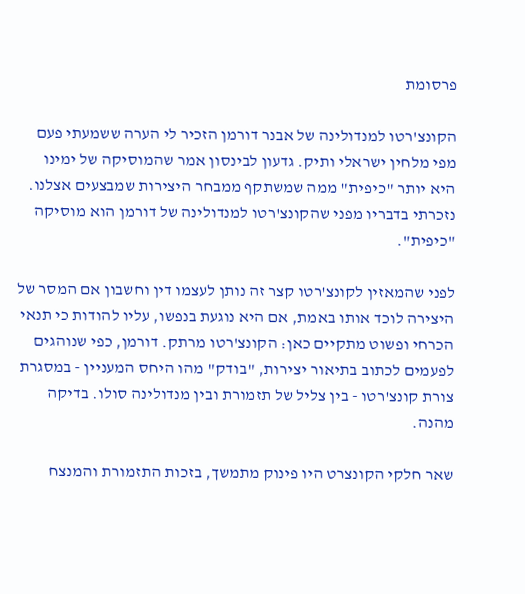פרסומת

הקונצ'רטו למנדולינה של אבנר דורמן הזכיר לי הערה ששמעתי פעם מפי מלחין ישראלי ותיק. גדעון לבינסון אמר שהמוסיקה של ימינו היא יותר "כיפית" ממה שמשתקף ממבחר היצירות שמבצעים אצלנו. נזכרתי בדבריו מפני שהקונצ'רטו למנדולינה של דורמן הוא מוסיקה "כיפית".

לפני שהמאזין לקונצ'רטו קצר זה נותן לעצמו דין וחשבון אם המסר של היצירה לוכד אותו באמת, אם היא נוגעת בנפשו, עליו להודות כי תנאי הכרחי ופשוט מתקיים כאן: הקונצ'רטו מרתק. דורמן, כפי שנוהגים לפעמים לכתוב בתיאור יצירות, "בודק" מהו היחס המעניין - במסגרת צורת קונצ'רטו - בין צליל של תזמורת ובין מנדולינה סולו. בדיקה מהנה.

שאר חלקי הקונצרט היו פינוק מתמשך, בזכות התזמורת והמנצח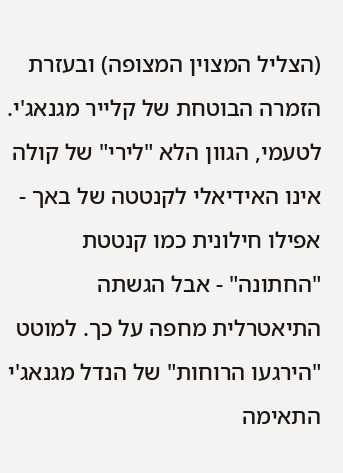(הצליל המצוין המצופה) ובעזרת הזמרה הבוטחת של קלייר מגנאג'י. לטעמי, הגוון הלא "לירי" של קולה אינו האידיאלי לקנטטה של באך - אפילו חילונית כמו קנטטת "החתונה" - אבל הגשתה התיאטרלית מחפה על כך. למוטט "הירגעו הרוחות" של הנדל מגנאג'י התאימה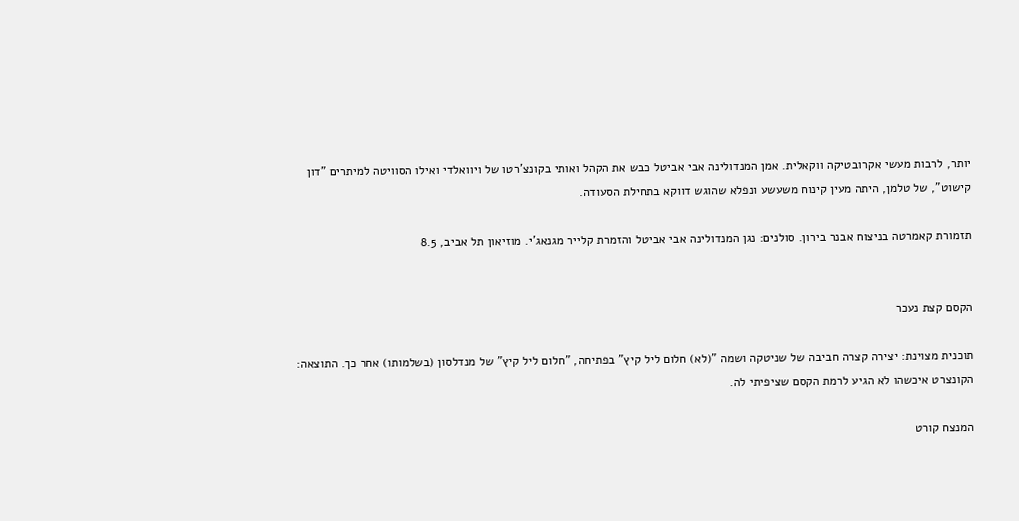יותר, לרבות מעשי אקרובטיקה ווקאלית. אמן המנדולינה אבי אביטל כבש את הקהל ואותי בקונצ'רטו של ויוואלדי ואילו הסוויטה למיתרים "דון קישוט", של טלמן, היתה מעין קינוח משעשע ונפלא שהוגש דווקא בתחילת הסעודה.

תזמורת קאמרטה בניצוח אבנר בירון. סולנים: נגן המנדולינה אבי אביטל והזמרת קלייר מגנאג'י. מוזיאון תל אביב, 8.5


הקסם קצת נעכר

תוכנית מצוינת: יצירה קצרה חביבה של שניטקה ושמה "(לא) חלום ליל קיץ" בפתיחה, "חלום ליל קיץ" של מנדלסון (בשלמותו) אחר כך. התוצאה: הקונצרט איכשהו לא הגיע לרמת הקסם שציפיתי לה.

המנצח קורט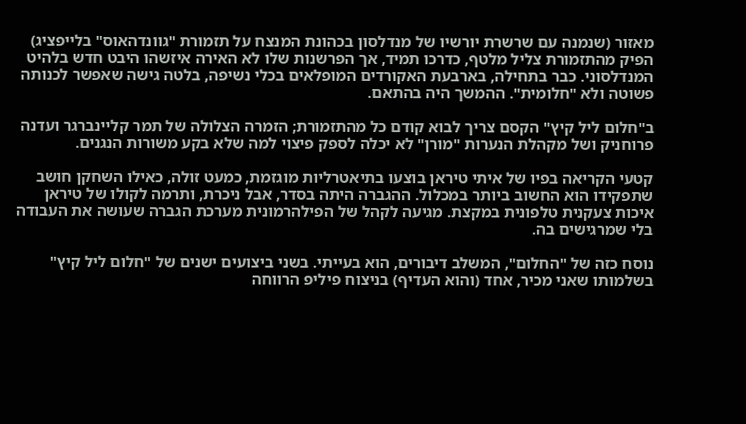מאזור (שנמנה עם שרשרת יורשיו של מנדלסון בכהונת המנצח על תזמורת "גוונדהאוס" בלייפציג) הפיק מהתזמורת צליל מלטף, כדרכו תמיד, אך הפרשנות שלו לא האירה איזשהו היבט חדש בלהיט המנדלסוני. כבר בתחילה, בארבעת האקורדים המופלאים בכלי נשיפה, בלטה גישה שאפשר לכנותה פשוטה ולא "חלומית". ההמשך היה בהתאם.

ב"חלום ליל קיץ" הקסם צריך לבוא קודם כל מהתזמורת; הזמרה הצלולה של תמר קליינברגר ועדנה פרוחניק ושל מקהלת הנערות "מורן" לא יכלה לספק פיצוי למה שלא בקע משורות הנגנים.

קטעי הקריאה בפיו של איתי טיראן בוצעו בתיאטרליות מוגזמת, כמעט זולה, כאילו השחקן חושב שתפקידו הוא החשוב ביותר במכלול. ההגברה היתה בסדר, אבל ניכרת, ותרמה לקולו של טיראן איכות צעקנית טלפונית במקצת. מגיעה לקהל של הפילהרמונית מערכת הגברה שעושה את העבודה בלי שמרגישים בה.

נוסח כזה של "החלום", המשלב דיבורים, הוא בעייתי. בשני ביצועים ישנים של "חלום ליל קיץ" בשלמותו שאני מכיר, אחד (והוא העדיף) בניצוח פיליפ הרווחה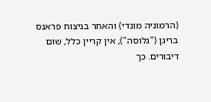(הרמוניה מונדי) והאחר בניצוח פראנס בריגן ("גלוסה"), אין קריין כלל, שום דיבורים. כך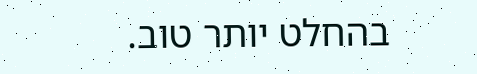בהחלט יותר טוב.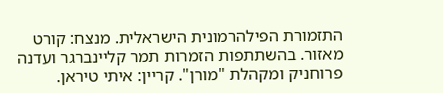התזמורת הפילהרמונית הישראלית. מנצח: קורט מאזור. בהשתתפות הזמרות תמר קליינברגר ועדנה פרוחניק ומקהלת "מורן". קריין: איתי טיראן.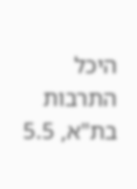היכל התרבות בת"א, 5.5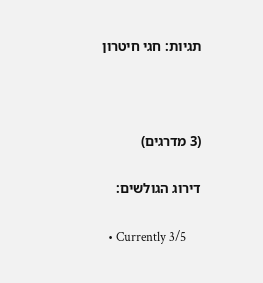תגיות: חגי חיטרון



(3 מדרגים)

דירוג הגולשים:

  • Currently 3/5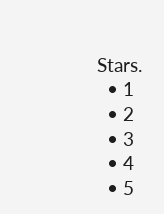Stars.
  • 1
  • 2
  • 3
  • 4
  • 5